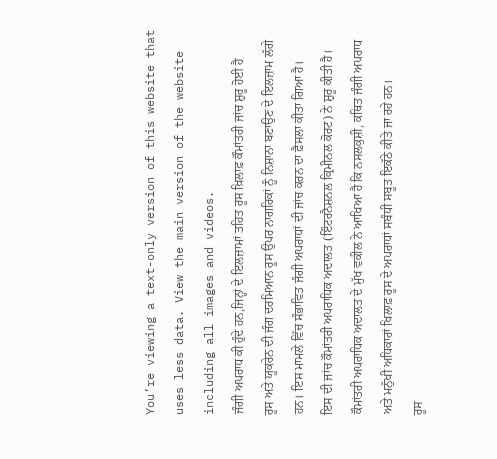You’re viewing a text-only version of this website that uses less data. View the main version of the website including all images and videos.
ਜੰਗੀ ਅਪਰਾਧ ਕੀ ਹੁੰਦੇ ਹਨ,ਜਿਨ੍ਹਾਂ ਦੇ ਇਲਜ਼ਾਮਾਂ ਤਹਿਤ ਰੂਸ ਖ਼ਿਲਾਫ਼ ਕੌਮਾਂਤਰੀ ਜਾਂਚ ਸ਼ੁਰੂ ਹੋਈ ਹੈ
ਰੂਸ ਅਤੇ ਯੂਕਰੇਨ ਦੀ ਜੰਗ ਦਰਮਿਆਨ ਰੂਸ ਉਪਰ ਨਾਗਰਿਕਾਂ ਨੂੰ ਨਿਸ਼ਾਨਾ ਬਣਾਉਣ ਦੇ ਇਲਜ਼ਾਮ ਲੱਗੇ ਹਨ। ਇਸ ਮਾਮਲੇ ਵਿੱਚ ਸੰਭਾਵਿਤ ਜੰਗੀ ਅਪਰਾਧਾਂ ਦੀ ਜਾਂਚ ਕਰਨ ਦਾ ਫ਼ੈਸਲਾ ਕੀਤਾ ਗਿਆ ਹੈ।
ਇਸ ਦੀ ਜਾਂਚ ਕੌਮਾਂਤਰੀ ਅਪਰਾਧਿਕ ਅਦਾਲਤ (ਇੰਟਰਨੈਸ਼ਨਲ ਕ੍ਰਿਮੀਨਲ ਕੋਰਟ) ਨੇ ਸ਼ੁਰੂ ਕੀਤੀ ਹੈ।
ਕੌਮਾਂਤਰੀ ਅਪਰਾਧਿਕ ਅਦਾਲਤ ਦੇ ਮੁੱਖ ਵਕੀਲ ਨੇ ਆਖਿਆ ਹੈ ਕਿ ਨਸਲਕੁਸ਼ੀ, ਕਥਿਤ ਜੰਗੀ ਅਪਰਾਧ ਅਤੇ ਮਨੁੱਖੀ ਅਧਿਕਾਰਾਂ ਖਿਲਾਫ਼ ਰੂਸ ਦੇ ਅਪਰਾਧਾਂ ਸਬੰਧੀ ਸਬੂਤ ਇਕੱਠੇ ਕੀਤੇ ਜਾ ਰਹੇ ਹਨ।
ਰੂਸ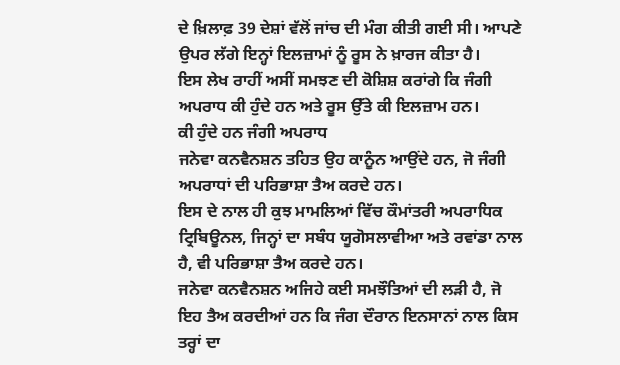ਦੇ ਖ਼ਿਲਾਫ਼ 39 ਦੇਸ਼ਾਂ ਵੱਲੋਂ ਜਾਂਚ ਦੀ ਮੰਗ ਕੀਤੀ ਗਈ ਸੀ। ਆਪਣੇ ਉਪਰ ਲੱਗੇ ਇਨ੍ਹਾਂ ਇਲਜ਼ਾਮਾਂ ਨੂੰ ਰੂਸ ਨੇ ਖ਼ਾਰਜ ਕੀਤਾ ਹੈ।
ਇਸ ਲੇਖ ਰਾਹੀਂ ਅਸੀਂ ਸਮਝਣ ਦੀ ਕੋਸ਼ਿਸ਼ ਕਰਾਂਗੇ ਕਿ ਜੰਗੀ ਅਪਰਾਧ ਕੀ ਹੁੰਦੇ ਹਨ ਅਤੇ ਰੂਸ ਉੱਤੇ ਕੀ ਇਲਜ਼ਾਮ ਹਨ।
ਕੀ ਹੁੰਦੇ ਹਨ ਜੰਗੀ ਅਪਰਾਧ
ਜਨੇਵਾ ਕਨਵੈਨਸ਼ਨ ਤਹਿਤ ਉਹ ਕਾਨੂੰਨ ਆਉਂਦੇ ਹਨ, ਜੋ ਜੰਗੀ ਅਪਰਾਧਾਂ ਦੀ ਪਰਿਭਾਸ਼ਾ ਤੈਅ ਕਰਦੇ ਹਨ।
ਇਸ ਦੇ ਨਾਲ ਹੀ ਕੁਝ ਮਾਮਲਿਆਂ ਵਿੱਚ ਕੌਮਾਂਤਰੀ ਅਪਰਾਧਿਕ ਟ੍ਰਿਬਿਊਨਲ, ਜਿਨ੍ਹਾਂ ਦਾ ਸਬੰਧ ਯੂਗੋਸਲਾਵੀਆ ਅਤੇ ਰਵਾਂਡਾ ਨਾਲ ਹੈ, ਵੀ ਪਰਿਭਾਸ਼ਾ ਤੈਅ ਕਰਦੇ ਹਨ।
ਜਨੇਵਾ ਕਨਵੈਨਸ਼ਨ ਅਜਿਹੇ ਕਈ ਸਮਝੌਤਿਆਂ ਦੀ ਲੜੀ ਹੈ, ਜੋ ਇਹ ਤੈਅ ਕਰਦੀਆਂ ਹਨ ਕਿ ਜੰਗ ਦੌਰਾਨ ਇਨਸਾਨਾਂ ਨਾਲ ਕਿਸ ਤਰ੍ਹਾਂ ਦਾ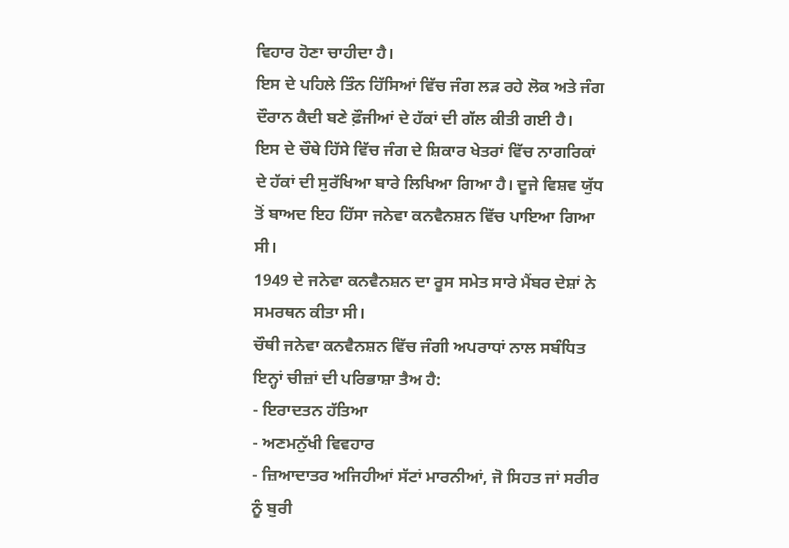ਵਿਹਾਰ ਹੋਣਾ ਚਾਹੀਦਾ ਹੈ।
ਇਸ ਦੇ ਪਹਿਲੇ ਤਿੰਨ ਹਿੱਸਿਆਂ ਵਿੱਚ ਜੰਗ ਲੜ ਰਹੇ ਲੋਕ ਅਤੇ ਜੰਗ ਦੌਰਾਨ ਕੈਦੀ ਬਣੇ ਫ਼ੌਜੀਆਂ ਦੇ ਹੱਕਾਂ ਦੀ ਗੱਲ ਕੀਤੀ ਗਈ ਹੈ।
ਇਸ ਦੇ ਚੌਥੇ ਹਿੱਸੇ ਵਿੱਚ ਜੰਗ ਦੇ ਸ਼ਿਕਾਰ ਖੇਤਰਾਂ ਵਿੱਚ ਨਾਗਰਿਕਾਂ ਦੇ ਹੱਕਾਂ ਦੀ ਸੁਰੱਖਿਆ ਬਾਰੇ ਲਿਖਿਆ ਗਿਆ ਹੈ। ਦੂਜੇ ਵਿਸ਼ਵ ਯੁੱਧ ਤੋਂ ਬਾਅਦ ਇਹ ਹਿੱਸਾ ਜਨੇਵਾ ਕਨਵੈਨਸ਼ਨ ਵਿੱਚ ਪਾਇਆ ਗਿਆ ਸੀ।
1949 ਦੇ ਜਨੇਵਾ ਕਨਵੈਨਸ਼ਨ ਦਾ ਰੂਸ ਸਮੇਤ ਸਾਰੇ ਮੈਂਬਰ ਦੇਸ਼ਾਂ ਨੇ ਸਮਰਥਨ ਕੀਤਾ ਸੀ।
ਚੌਥੀ ਜਨੇਵਾ ਕਨਵੈਨਸ਼ਨ ਵਿੱਚ ਜੰਗੀ ਅਪਰਾਧਾਂ ਨਾਲ ਸਬੰਧਿਤ ਇਨ੍ਹਾਂ ਚੀਜ਼ਾਂ ਦੀ ਪਰਿਭਾਸ਼ਾ ਤੈਅ ਹੈ:
- ਇਰਾਦਤਨ ਹੱਤਿਆ
- ਅਣਮਨੁੱਖੀ ਵਿਵਹਾਰ
- ਜ਼ਿਆਦਾਤਰ ਅਜਿਹੀਆਂ ਸੱਟਾਂ ਮਾਰਨੀਆਂ, ਜੋ ਸਿਹਤ ਜਾਂ ਸਰੀਰ ਨੂੰ ਬੁਰੀ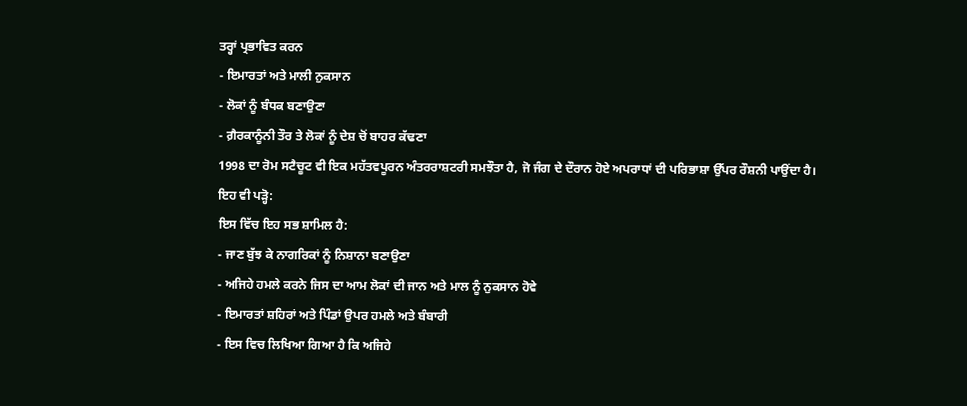ਤਰ੍ਹਾਂ ਪ੍ਰਭਾਵਿਤ ਕਰਨ
- ਇਮਾਰਤਾਂ ਅਤੇ ਮਾਲੀ ਨੁਕਸਾਨ
- ਲੋਕਾਂ ਨੂੰ ਬੰਧਕ ਬਣਾਉਣਾ
- ਗ਼ੈਰਕਾਨੂੰਨੀ ਤੌਰ ਤੇ ਲੋਕਾਂ ਨੂੰ ਦੇਸ਼ ਚੋਂ ਬਾਹਰ ਕੱਢਣਾ
1998 ਦਾ ਰੋਮ ਸਟੈਚੂਟ ਵੀ ਇਕ ਮਹੱਤਵਪੂਰਨ ਅੰਤਰਰਾਸ਼ਟਰੀ ਸਮਝੌਤਾ ਹੈ, ਜੋ ਜੰਗ ਦੇ ਦੌਰਾਨ ਹੋਏ ਅਪਰਾਧਾਂ ਦੀ ਪਰਿਭਾਸ਼ਾ ਉੱਪਰ ਰੌਸ਼ਨੀ ਪਾਉਂਦਾ ਹੈ।
ਇਹ ਵੀ ਪੜ੍ਹੋ:
ਇਸ ਵਿੱਚ ਇਹ ਸਭ ਸ਼ਾਮਿਲ ਹੈ:
- ਜਾਣ ਬੁੱਝ ਕੇ ਨਾਗਰਿਕਾਂ ਨੂੰ ਨਿਸ਼ਾਨਾ ਬਣਾਉਣਾ
- ਅਜਿਹੇ ਹਮਲੇ ਕਰਨੇ ਜਿਸ ਦਾ ਆਮ ਲੋਕਾਂ ਦੀ ਜਾਨ ਅਤੇ ਮਾਲ ਨੂੰ ਨੁਕਸਾਨ ਹੋਵੇ
- ਇਮਾਰਤਾਂ ਸ਼ਹਿਰਾਂ ਅਤੇ ਪਿੰਡਾਂ ਉਪਰ ਹਮਲੇ ਅਤੇ ਬੰਬਾਰੀ
- ਇਸ ਵਿਚ ਲਿਖਿਆ ਗਿਆ ਹੈ ਕਿ ਅਜਿਹੇ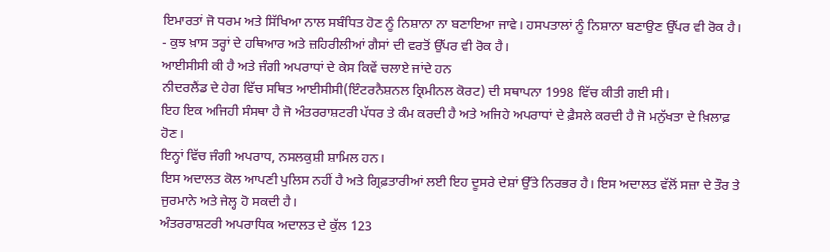ਇਮਾਰਤਾਂ ਜੋ ਧਰਮ ਅਤੇ ਸਿੱਖਿਆ ਨਾਲ ਸਬੰਧਿਤ ਹੋਣ ਨੂੰ ਨਿਸ਼ਾਨਾ ਨਾ ਬਣਾਇਆ ਜਾਵੇ। ਹਸਪਤਾਲਾਂ ਨੂੰ ਨਿਸ਼ਾਨਾ ਬਣਾਉਣ ਉੱਪਰ ਵੀ ਰੋਕ ਹੈ।
- ਕੁਝ ਖ਼ਾਸ ਤਰ੍ਹਾਂ ਦੇ ਹਥਿਆਰ ਅਤੇ ਜ਼ਹਿਰੀਲੀਆਂ ਗੈਸਾਂ ਦੀ ਵਰਤੋਂ ਉੱਪਰ ਵੀ ਰੋਕ ਹੈ।
ਆਈਸੀਸੀ ਕੀ ਹੈ ਅਤੇ ਜੰਗੀ ਅਪਰਾਧਾਂ ਦੇ ਕੇਸ ਕਿਵੇਂ ਚਲਾਏ ਜਾਂਦੇ ਹਨ
ਨੀਦਰਲੈਂਡ ਦੇ ਹੇਗ ਵਿੱਚ ਸਥਿਤ ਆਈਸੀਸੀ(ਇੰਟਰਨੈਸ਼ਨਲ ਕ੍ਰਿਮੀਨਲ ਕੋਰਟ) ਦੀ ਸਥਾਪਨਾ 1998 ਵਿੱਚ ਕੀਤੀ ਗਈ ਸੀ।
ਇਹ ਇਕ ਅਜਿਹੀ ਸੰਸਥਾ ਹੈ ਜੋ ਅੰਤਰਰਾਸ਼ਟਰੀ ਪੱਧਰ ਤੇ ਕੰਮ ਕਰਦੀ ਹੈ ਅਤੇ ਅਜਿਹੇ ਅਪਰਾਧਾਂ ਦੇ ਫ਼ੈਸਲੇ ਕਰਦੀ ਹੈ ਜੋ ਮਨੁੱਖਤਾ ਦੇ ਖ਼ਿਲਾਫ਼ ਹੋਣ।
ਇਨ੍ਹਾਂ ਵਿੱਚ ਜੰਗੀ ਅਪਰਾਧ, ਨਸਲਕੁਸ਼ੀ ਸ਼ਾਮਿਲ ਹਨ।
ਇਸ ਅਦਾਲਤ ਕੋਲ ਆਪਣੀ ਪੁਲਿਸ ਨਹੀਂ ਹੈ ਅਤੇ ਗ੍ਰਿਫ਼ਤਾਰੀਆਂ ਲਈ ਇਹ ਦੂਸਰੇ ਦੇਸ਼ਾਂ ਉੱਤੇ ਨਿਰਭਰ ਹੈ। ਇਸ ਅਦਾਲਤ ਵੱਲੋਂ ਸਜ਼ਾ ਦੇ ਤੌਰ ਤੇ ਜੁਰਮਾਨੇ ਅਤੇ ਜੇਲ੍ਹ ਹੋ ਸਕਦੀ ਹੈ।
ਅੰਤਰਰਾਸ਼ਟਰੀ ਅਪਰਾਧਿਕ ਅਦਾਲਤ ਦੇ ਕੁੱਲ 123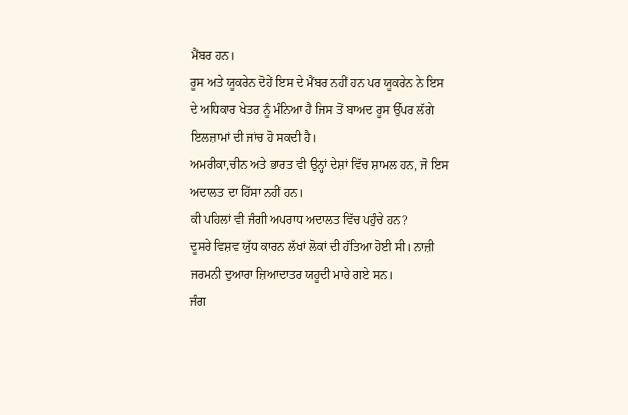ਮੈਂਬਰ ਹਨ।
ਰੂਸ ਅਤੇ ਯੂਕਰੇਨ ਦੋਹੇਂ ਇਸ ਦੇ ਮੈਂਬਰ ਨਹੀਂ ਹਨ ਪਰ ਯੂਕਰੇਨ ਨੇ ਇਸ ਦੇ ਅਧਿਕਾਰ ਖੇਤਰ ਨੂੰ ਮੰਨਿਆ ਹੈ ਜਿਸ ਤੋਂ ਬਾਅਦ ਰੂਸ ਉੱਪਰ ਲੱਗੇ ਇਲਜ਼ਾਮਾਂ ਦੀ ਜਾਂਚ ਹੋ ਸਕਦੀ ਹੈ।
ਅਮਰੀਕਾ,ਚੀਨ ਅਤੇ ਭਾਰਤ ਵੀ ਉਨ੍ਹਾਂ ਦੇਸ਼ਾਂ ਵਿੱਚ ਸ਼ਾਮਲ ਹਨ, ਜੋ ਇਸ ਅਦਾਲਤ ਦਾ ਹਿੱਸਾ ਨਹੀਂ ਹਨ।
ਕੀ ਪਹਿਲਾਂ ਵੀ ਜੰਗੀ ਅਪਰਾਧ ਅਦਾਲਤ ਵਿੱਚ ਪਹੁੰਚੇ ਹਨ?
ਦੂਸਰੇ ਵਿਸ਼ਵ ਯੁੱਧ ਕਾਰਨ ਲੱਖਾਂ ਲੋਕਾਂ ਦੀ ਹੱਤਿਆ ਹੋਈ ਸੀ। ਨਾਜ਼ੀ ਜਰਮਨੀ ਦੁਆਰਾ ਜ਼ਿਆਦਾਤਰ ਯਹੂਦੀ ਮਾਰੇ ਗਏ ਸਨ।
ਜੰਗ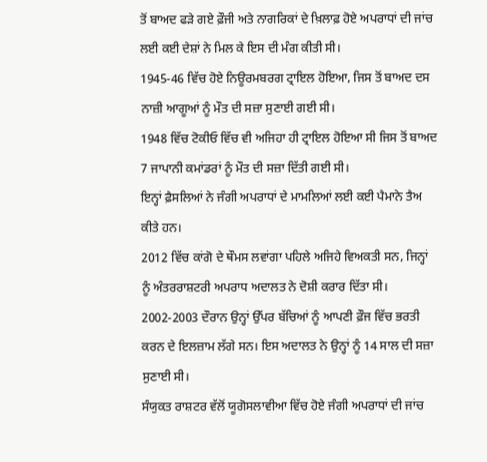ਤੋਂ ਬਾਅਦ ਫੜੇ ਗਏ ਫ਼ੌਜੀ ਅਤੇ ਨਾਗਰਿਕਾਂ ਦੇ ਖ਼ਿਲਾਫ਼ ਹੋਏ ਅਪਰਾਧਾਂ ਦੀ ਜਾਂਚ ਲਈ ਕਈ ਦੇਸ਼ਾਂ ਨੇ ਮਿਲ ਕੇ ਇਸ ਦੀ ਮੰਗ ਕੀਤੀ ਸੀ।
1945-46 ਵਿੱਚ ਹੋਏ ਨਿਊਰਮਬਰਗ ਟ੍ਰਾਇਲ ਹੋਇਆ, ਜਿਸ ਤੋਂ ਬਾਅਦ ਦਸ ਨਾਜ਼ੀ ਆਗੂਆਂ ਨੂੰ ਮੌਤ ਦੀ ਸਜ਼ਾ ਸੁਣਾਈ ਗਈ ਸੀ।
1948 ਵਿੱਚ ਟੋਕੀਓ ਵਿੱਚ ਵੀ ਅਜਿਹਾ ਹੀ ਟ੍ਰਾਇਲ ਹੋਇਆ ਸੀ ਜਿਸ ਤੋਂ ਬਾਅਦ 7 ਜਾਪਾਨੀ ਕਮਾਂਡਰਾਂ ਨੂੰ ਮੌਤ ਦੀ ਸਜ਼ਾ ਦਿੱਤੀ ਗਈ ਸੀ।
ਇਨ੍ਹਾਂ ਫ਼ੈਸਲਿਆਂ ਨੇ ਜੰਗੀ ਅਪਰਾਧਾਂ ਦੇ ਮਾਮਲਿਆਂ ਲਈ ਕਈ ਪੈਮਾਨੇ ਤੈਅ ਕੀਤੇ ਹਨ।
2012 ਵਿੱਚ ਕਾਂਗੋ ਦੇ ਥੌਮਸ ਲਵਾਂਗਾ ਪਹਿਲੇ ਅਜਿਹੇ ਵਿਅਕਤੀ ਸਨ, ਜਿਨ੍ਹਾਂ ਨੂੰ ਅੰਤਰਰਾਸ਼ਟਰੀ ਅਪਰਾਧ ਅਦਾਲਤ ਨੇ ਦੋਸ਼ੀ ਕਰਾਰ ਦਿੱਤਾ ਸੀ।
2002-2003 ਦੌਰਾਨ ਉਨ੍ਹਾਂ ਉੱਪਰ ਬੱਚਿਆਂ ਨੂੰ ਆਪਣੀ ਫ਼ੌਜ ਵਿੱਚ ਭਰਤੀ ਕਰਨ ਦੇ ਇਲਜ਼ਾਮ ਲੱਗੇ ਸਨ। ਇਸ ਅਦਾਲਤ ਨੇ ਉਨ੍ਹਾਂ ਨੂੰ 14 ਸਾਲ ਦੀ ਸਜ਼ਾ ਸੁਣਾਈ ਸੀ।
ਸੰਯੁਕਤ ਰਾਸ਼ਟਰ ਵੱਲੋਂ ਯੂਗੋਸਲਾਵੀਆ ਵਿੱਚ ਹੋਏ ਜੰਗੀ ਅਪਰਾਧਾਂ ਦੀ ਜਾਂਚ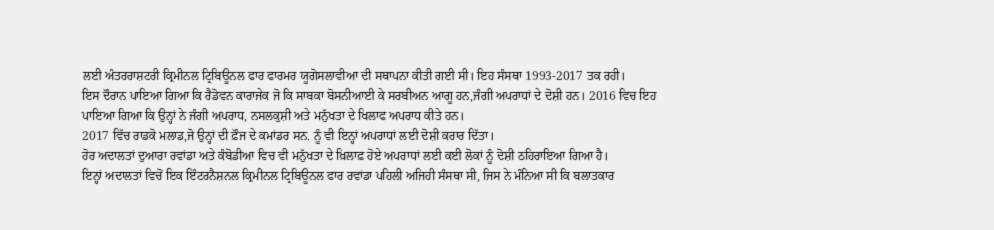ਲਈ ਅੰਤਰਰਾਸ਼ਟਰੀ ਕ੍ਰਿਮੀਨਲ ਟ੍ਰਿਬਿਊਨਲ ਫਾਰ ਫਾਰਮਰ ਯੂਗੋਸਲਾਵੀਆ ਦੀ ਸਥਾਪਨਾ ਕੀਤੀ ਗਈ ਸੀ। ਇਹ ਸੰਸਥਾ 1993-2017 ਤਕ ਰਹੀ।
ਇਸ ਦੌਰਾਨ ਪਾਇਆ ਗਿਆ ਕਿ ਰੈਡੋਵਨ ਕਾਰਾਜੇਕ ਜੋ ਕਿ ਸਾਬਕਾ ਬੋਸਨੀਆਈ ਕੇ ਸਰਬੀਅਨ ਆਗੂ ਹਨ,ਜੰਗੀ ਅਪਰਾਧਾਂ ਦੇ ਦੋਸ਼ੀ ਹਨ। 2016 ਵਿਚ ਇਹ ਪਾਇਆ ਗਿਆ ਕਿ ਉਨ੍ਹਾਂ ਨੇ ਜੰਗੀ ਅਪਰਾਧ, ਨਸਲਕੁਸ਼ੀ ਅਤੇ ਮਨੁੱਖਤਾ ਦੇ ਖਿਲਾਫ ਅਪਰਾਧ ਕੀਤੇ ਹਨ।
2017 ਵਿੱਚ ਰਾਡਕੋ ਮਲਾਡ,ਜੋ ਉਨ੍ਹਾਂ ਦੀ ਫ਼ੌਜ ਦੇ ਕਮਾਂਡਰ ਸਨ. ਨੂੰ ਵੀ ਇਨ੍ਹਾਂ ਅਪਰਾਧਾਂ ਲਈ ਦੋਸ਼ੀ ਕਰਾਰ ਦਿੱਤਾ।
ਹੋਰ ਅਦਾਲਤਾਂ ਦੁਆਰਾ ਰਵਾਂਡਾ ਅਤੇ ਕੰਬੋਡੀਆ ਵਿਚ ਵੀ ਮਨੁੱਖਤਾ ਦੇ ਖ਼ਿਲਾਫ਼ ਹੋਏ ਅਪਰਾਧਾਂ ਲਈ ਕਈ ਲੋਕਾਂ ਨੂੰ ਦੋਸ਼ੀ ਠਹਿਰਾਇਆ ਗਿਆ ਹੈ।
ਇਨ੍ਹਾਂ ਅਦਾਲਤਾਂ ਵਿਚੋਂ ਇਕ ਇੰਟਰਨੈਸ਼ਨਲ ਕ੍ਰਿਮੀਨਲ ਟ੍ਰਿਬਿਊਨਲ ਫਾਰ ਰਵਾਂਡਾ ਪਹਿਲੀ ਅਜਿਹੀ ਸੰਸਥਾ ਸੀ, ਜਿਸ ਨੇ ਮੰਨਿਆ ਸੀ ਕਿ ਬਲਾਤਕਾਰ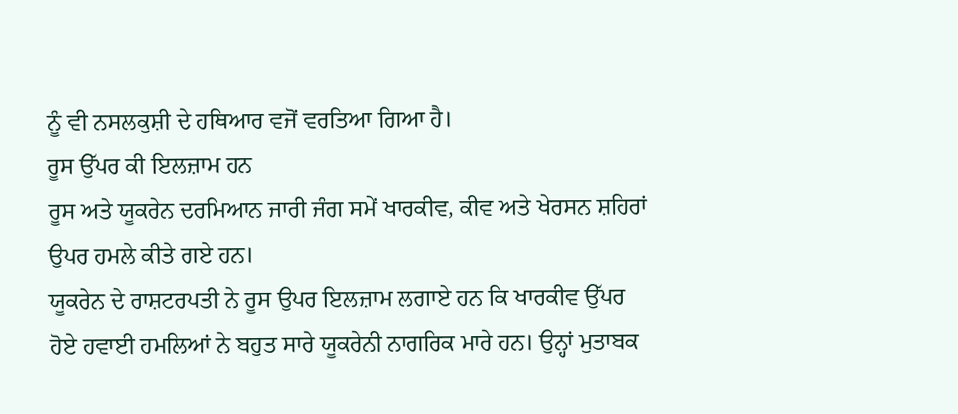ਨੂੰ ਵੀ ਨਸਲਕੁਸ਼ੀ ਦੇ ਹਥਿਆਰ ਵਜੋਂ ਵਰਤਿਆ ਗਿਆ ਹੈ।
ਰੂਸ ਉੱਪਰ ਕੀ ਇਲਜ਼ਾਮ ਹਨ
ਰੂਸ ਅਤੇ ਯੂਕਰੇਨ ਦਰਮਿਆਨ ਜਾਰੀ ਜੰਗ ਸਮੇਂ ਖਾਰਕੀਵ, ਕੀਵ ਅਤੇ ਖੇਰਸਨ ਸ਼ਹਿਰਾਂ ਉਪਰ ਹਮਲੇ ਕੀਤੇ ਗਏ ਹਨ।
ਯੂਕਰੇਨ ਦੇ ਰਾਸ਼ਟਰਪਤੀ ਨੇ ਰੂਸ ਉਪਰ ਇਲਜ਼ਾਮ ਲਗਾਏ ਹਨ ਕਿ ਖਾਰਕੀਵ ਉੱਪਰ ਹੋਏ ਹਵਾਈ ਹਮਲਿਆਂ ਨੇ ਬਹੁਤ ਸਾਰੇ ਯੂਕਰੇਨੀ ਨਾਗਰਿਕ ਮਾਰੇ ਹਨ। ਉਨ੍ਹਾਂ ਮੁਤਾਬਕ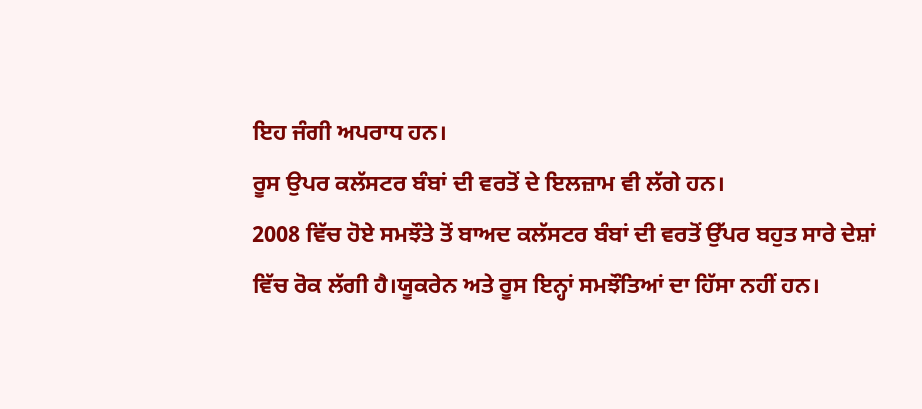ਇਹ ਜੰਗੀ ਅਪਰਾਧ ਹਨ।
ਰੂਸ ਉਪਰ ਕਲੱਸਟਰ ਬੰਬਾਂ ਦੀ ਵਰਤੋਂ ਦੇ ਇਲਜ਼ਾਮ ਵੀ ਲੱਗੇ ਹਨ।
2008 ਵਿੱਚ ਹੋਏ ਸਮਝੌਤੇ ਤੋਂ ਬਾਅਦ ਕਲੱਸਟਰ ਬੰਬਾਂ ਦੀ ਵਰਤੋਂ ਉੱਪਰ ਬਹੁਤ ਸਾਰੇ ਦੇਸ਼ਾਂ ਵਿੱਚ ਰੋਕ ਲੱਗੀ ਹੈ।ਯੂਕਰੇਨ ਅਤੇ ਰੂਸ ਇਨ੍ਹਾਂ ਸਮਝੌਤਿਆਂ ਦਾ ਹਿੱਸਾ ਨਹੀਂ ਹਨ।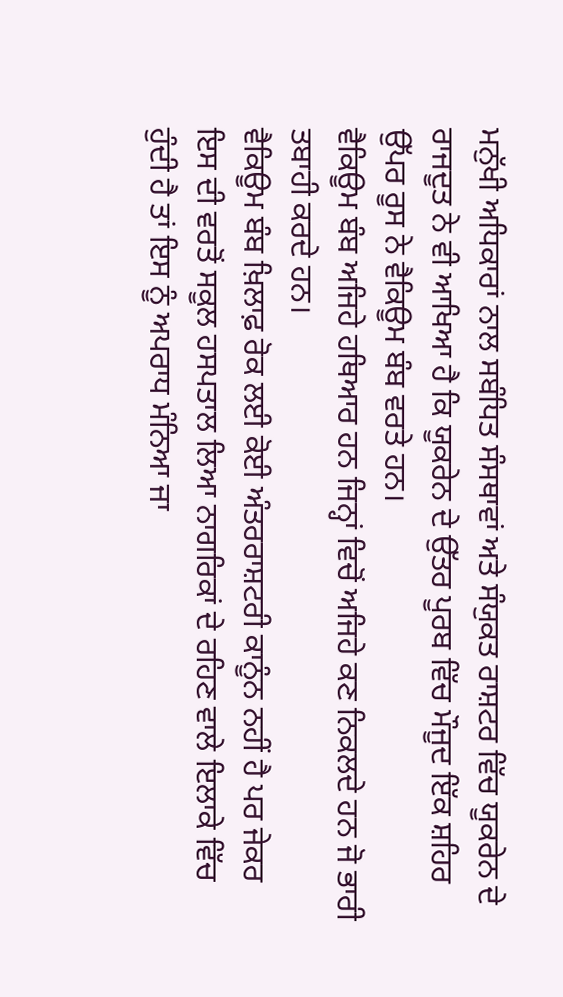ਮਨੁੱਖੀ ਅਧਿਕਾਰਾਂ ਨਾਲ ਸਬੰਧਿਤ ਸੰਸਥਾਵਾਂ ਅਤੇ ਸੰਯੁਕਤ ਰਾਸ਼ਟਰ ਵਿੱਚ ਯੂਕਰੇਨ ਦੇ ਰਾਜਦੂਤ ਨੇ ਵੀ ਆਖਿਆ ਹੈ ਕਿ ਯੂਕਰੇਨ ਦੇ ਉੱਤਰ ਪੂਰਬ ਵਿੱਚ ਮੌਜੂਦ ਇੱਕ ਸ਼ਹਿਰ ਉੱਪਰ ਰੂਸ ਨੇ ਵੈਕਿਊਮ ਬੰਬ ਵਰਤੇ ਹਨ।
ਵੈਕਿਊਮ ਬੰਬ ਅਜਿਹੇ ਹਥਿਆਰ ਹਨ ਜਿਨ੍ਹਾਂ ਵਿਚੋਂ ਅਜਿਹੇ ਕਣ ਨਿਕਲਦੇ ਹਨ ਜੋ ਭਾਰੀ ਤਬਾਹੀ ਕਰਦੇ ਹਨ।
ਵੈਕਿਊਮ ਬੰਬ ਖ਼ਿਲਾਫ਼ ਰੋਕ ਲਈ ਕੋਈ ਅੰਤਰਰਾਸ਼ਟਰੀ ਕਾਨੂੰਨ ਨਹੀਂ ਹੈ ਪਰ ਜੇਕਰ ਇਸ ਦੀ ਵਰਤੋਂ ਸਕੂਲ ਹਸਪਤਾਲ ਲਿਆ ਨਾਗਰਿਕਾਂ ਦੇ ਰਹਿਣ ਵਾਲੇ ਇਲਾਕੇ ਵਿੱਚ ਹੁੰਦੀ ਹੈ ਤਾਂ ਇਸ ਨੂੰ ਅਪਰਾਧ ਮੰਨਿਆ ਜਾ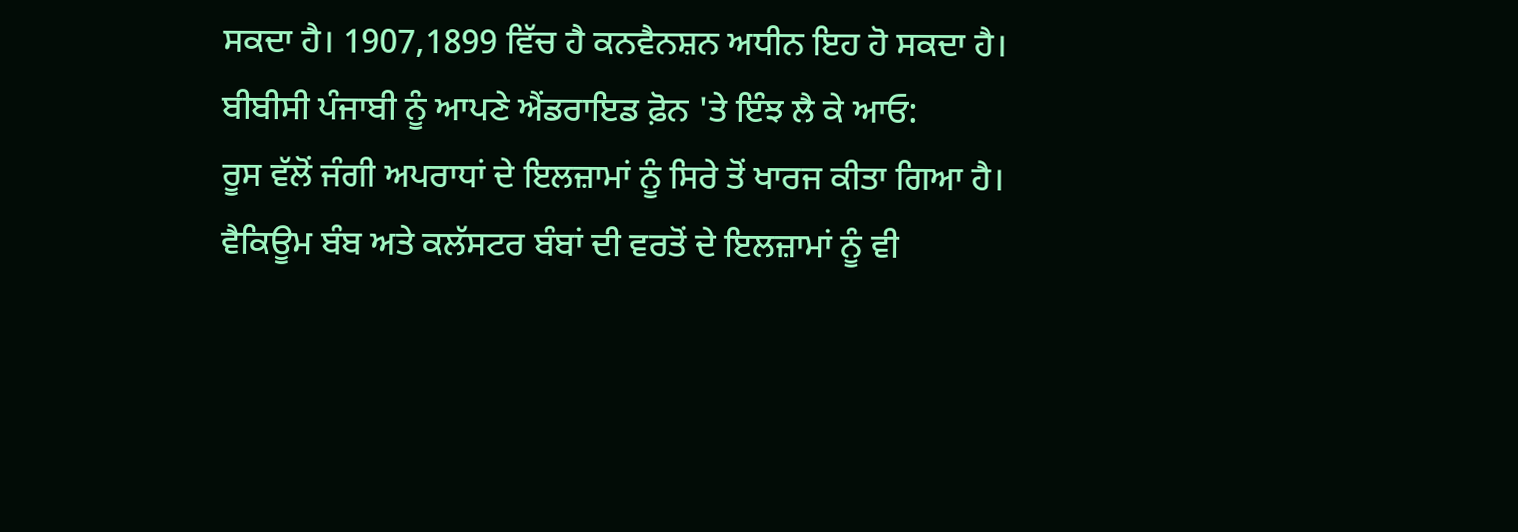ਸਕਦਾ ਹੈ। 1907,1899 ਵਿੱਚ ਹੈ ਕਨਵੈਨਸ਼ਨ ਅਧੀਨ ਇਹ ਹੋ ਸਕਦਾ ਹੈ।
ਬੀਬੀਸੀ ਪੰਜਾਬੀ ਨੂੰ ਆਪਣੇ ਐਂਡਰਾਇਡ ਫ਼ੋਨ 'ਤੇ ਇੰਝ ਲੈ ਕੇ ਆਓ:
ਰੂਸ ਵੱਲੋਂ ਜੰਗੀ ਅਪਰਾਧਾਂ ਦੇ ਇਲਜ਼ਾਮਾਂ ਨੂੰ ਸਿਰੇ ਤੋਂ ਖਾਰਜ ਕੀਤਾ ਗਿਆ ਹੈ।
ਵੈਕਿਊਮ ਬੰਬ ਅਤੇ ਕਲੱਸਟਰ ਬੰਬਾਂ ਦੀ ਵਰਤੋਂ ਦੇ ਇਲਜ਼ਾਮਾਂ ਨੂੰ ਵੀ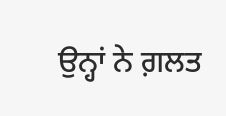ਉਨ੍ਹਾਂ ਨੇ ਗ਼ਲਤ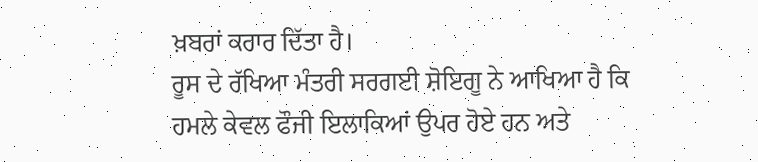ਖ਼ਬਰਾਂ ਕਰਾਰ ਦਿੱਤਾ ਹੈ।
ਰੂਸ ਦੇ ਰੱਖਿਆ ਮੰਤਰੀ ਸਰਗਈ ਸ਼ੋਇਗੂ ਨੇ ਆਖਿਆ ਹੈ ਕਿ ਹਮਲੇ ਕੇਵਲ ਫੌਜੀ ਇਲਾਕਿਆਂ ਉਪਰ ਹੋਏ ਹਨ ਅਤੇ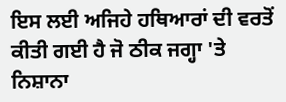ਇਸ ਲਈ ਅਜਿਹੇ ਹਥਿਆਰਾਂ ਦੀ ਵਰਤੋਂ ਕੀਤੀ ਗਈ ਹੈ ਜੋ ਠੀਕ ਜਗ੍ਹਾ 'ਤੇ ਨਿਸ਼ਾਨਾ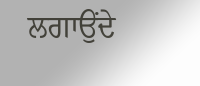ਲਗਾਉਂਦੇ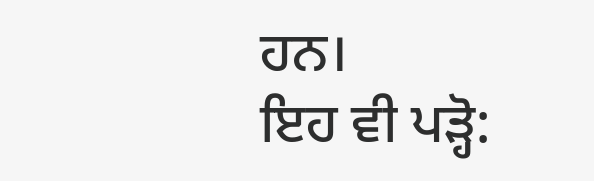ਹਨ।
ਇਹ ਵੀ ਪੜ੍ਹੋ: